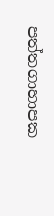පත්තගාහාපක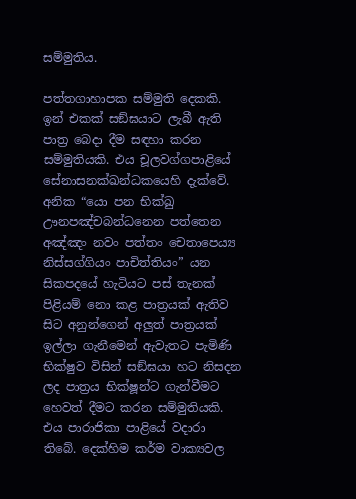සම්මුතිය.

පත්තගාහාපක සම්මුති දෙකකි. ඉන් එකක් සඞ්ඝයාට ලැබී ඇති පාත්‍ර බෙදා දීම සඳහා කරන සම්මුතියකි. එය චූලවග්ගපාළියේ සේනාසනක්ඛන්ධකයෙහි දැක්වේ. අනික “යො පන භික්ඛු ඌනපඤ්චබන්ධනෙන පත්තෙන අඤ්ඤං නවං පත්තං චෙතාපෙය්‍ය නිස්සග්ගියං පාචිත්තියං” යන සිකපදයේ හැටියට පස් තැනක් පිළියම් නො කළ පාත්‍රයක් ඇතිව සිට අනුන්ගෙන් අලුත් පාත්‍රයක් ඉල්ලා ගැනීමෙන් ඇවැතට පැමිණි භික්ෂුව විසින් සඞ්ඝයා හට නිසදන ලද පාත්‍රය භික්ෂූන්ට ගැන්වීමට හෙවත් දීමට කරන සම්මුතියකි. එය පාරාජිකා පාළියේ වදාරා තිබේ. දෙක්හිම කර්ම වාක්‍යවල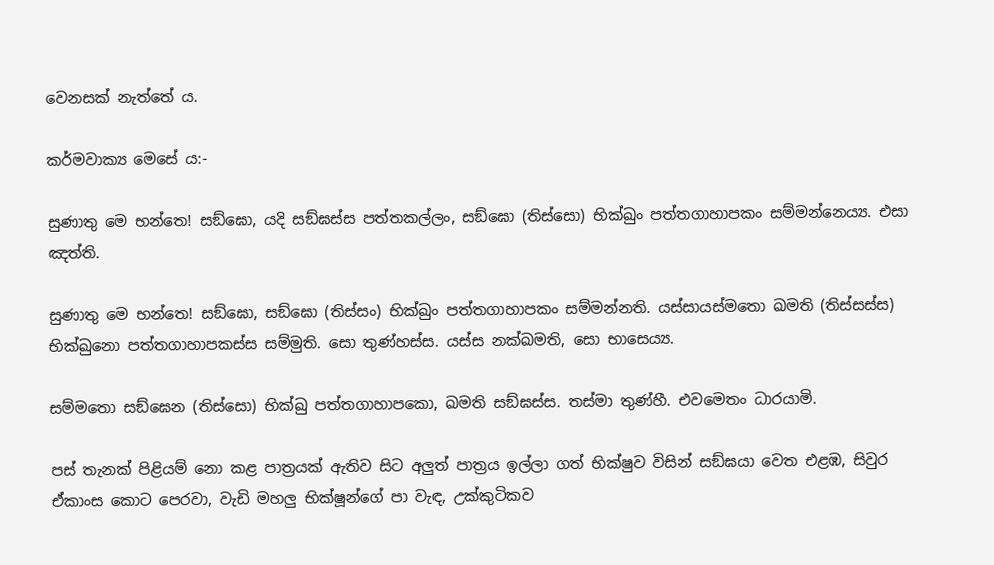වෙනසක් නැත්තේ ය.

කර්මවාක්‍ය මෙසේ ය:-

සුණාතු මෙ භන්තෙ! සඞ්ඝො, යදි සඞ්ඝස්ස පත්තකල්ලං, සඞ්ඝො (තිස්සො) භික්ඛුං පත්තගාහාපකං සම්මන්නෙය්‍ය. එසා ඤත්ති.

සුණාතු මෙ භන්තෙ! සඞ්ඝො, සඞ්ඝො (තිස්සං) භික්ඛුං පත්තගාහාපකං සම්මන්නති. යස්සායස්මතො ඛමති (තිස්සස්ස) භික්ඛුනො පත්තගාහාපකස්ස සම්මුති. සො තුණ්හස්ස. යස්ස නක්ඛමති, සො භාසෙය්‍ය.

සම්මතො සඞ්ඝෙන (තිස්සො) භික්ඛු පත්තගාහාපකො, ඛමති සඞ්ඝස්ස. තස්මා තුණ්හී. එවමෙතං ධාරයාමි.

පස් තැනක් පිළියම් නො කළ පාත්‍රයක් ඇතිව සිට අලුත් පාත්‍රය ඉල්ලා ගත් භික්ෂුව විසින් සඞ්ඝයා වෙත එළඹ, සිවුර ඒකාංස කොට පෙරවා, වැඩි මහලු භික්ෂූන්ගේ පා වැඳ, උක්කුටිකව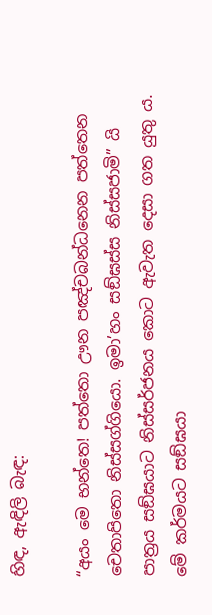හිඳ, ඇඳිලි බැඳ:

“අයං මෙ භන්තෙ! පත්තො ඌන පඤ්චබන්ධනෙන පත්තෙන චෙතාපිතො නිස්සග්ගියො. ඉමා’හං සඞ්ඝස්ස නිස්සජාමි” යි පාත්‍රය සඞ්ඝයාට නිස්සර්ජනය කොට ඇවැත දෙසා ගත යුතු ය. මේ කර්මයට සඞ්ඝයා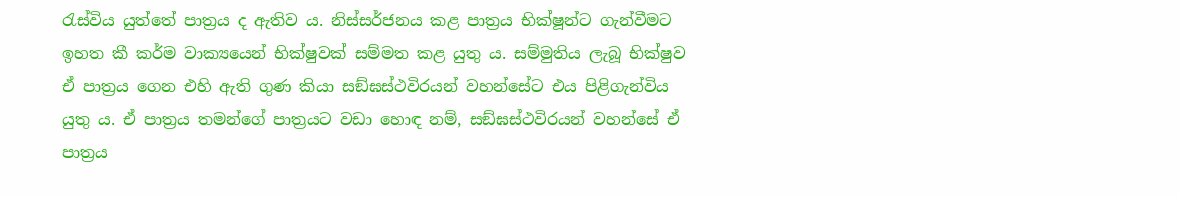රැස්විය යුත්තේ පාත්‍රය ද ඇතිව ය. නිස්සර්ජනය කළ පාත්‍රය භික්ෂූන්ට ගැන්වීමට ඉහත කී කර්ම වාක්‍යයෙන් භික්ෂුවක් සම්මත කළ යුතු ය. සම්මුතිය ලැබූ භික්ෂුව ඒ පාත්‍රය ගෙන එහි ඇති ගුණ කියා සඞ්ඝස්ථවිරයන් වහන්සේට එය පිළිගැන්විය යුතු ය. ඒ පාත්‍රය තමන්ගේ පාත්‍රයට වඩා හොඳ නම්, සඞ්ඝස්ථවිරයන් වහන්සේ ඒ පාත්‍රය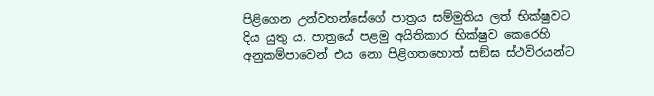පිළිගෙන උන්වහන්සේගේ පාත්‍රය සම්මුතිය ලත් භික්ෂුවට දිය යුතු ය. පාත්‍රයේ පළමු අයිතිකාර භික්ෂුව කෙරෙහි අනුකම්පාවෙන් එය නො පිළිගතහොත් සඞ්ඝ ස්ථවිරයන්ට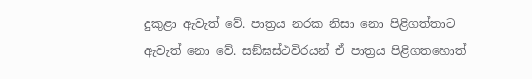දුකුළා ඇවැත් වේ. පාත්‍රය නරක නිසා නො පිළිගත්තාට ඇවැත් නො වේ. සඞ්ඝස්ථවිරයන් ඒ පාත්‍රය පිළිගතහොත්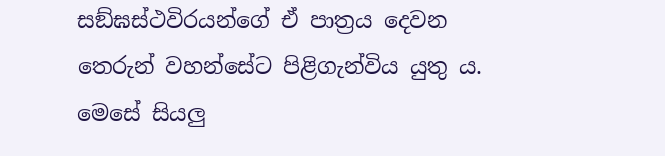සඞ්ඝස්ථවිරයන්ගේ ඒ පාත්‍රය දෙවන තෙරුන් වහන්සේට පිළිගැන්විය යුතු ය. මෙසේ සියලු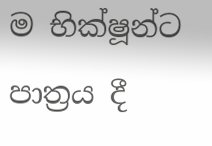ම භික්ෂූන්ට පාත්‍රය දී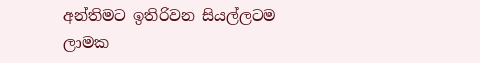අන්තිමට ඉතිරිවන සියල්ලටම ලාමක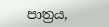පාත්‍රය,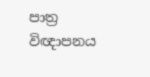පාත්‍ර විඥාපනය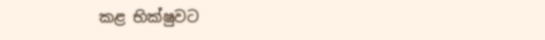කළ භික්ෂුවට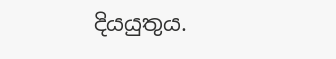දියයුතුය.